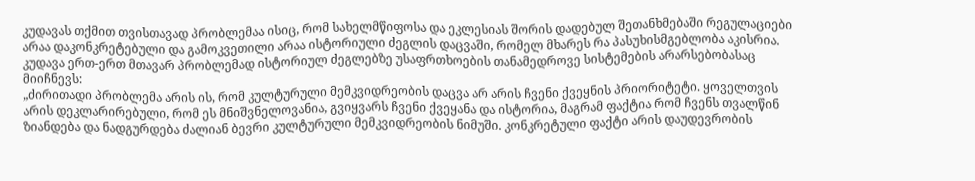კუდავას თქმით თვისთავად პრობლემაა ისიც, რომ სახელმწიფოსა და ეკლესიას შორის დადებულ შეთანხმებაში რეგულაციები არაა დაკონკრეტებული და გამოკვეთილი არაა ისტორიული ძეგლის დაცვაში, რომელ მხარეს რა პასუხისმგებლობა აკისრია. კუდავა ერთ-ერთ მთავარ პრობლემად ისტორიულ ძეგლებზე უსაფრთხოების თანამედროვე სისტემების არარსებობასაც მიიჩნევს:
„ძირითადი პრობლემა არის ის, რომ კულტურული მემკვიდრეობის დაცვა არ არის ჩვენი ქვეყნის პრიორიტეტი. ყოველთვის არის დეკლარირებული, რომ ეს მნიშვნელოვანია, გვიყვარს ჩვენი ქვეყანა და ისტორია, მაგრამ ფაქტია რომ ჩვენს თვალწინ ზიანდება და ნადგურდება ძალიან ბევრი კულტურული მემკვიდრეობის ნიმუში. კონკრეტული ფაქტი არის დაუდევრობის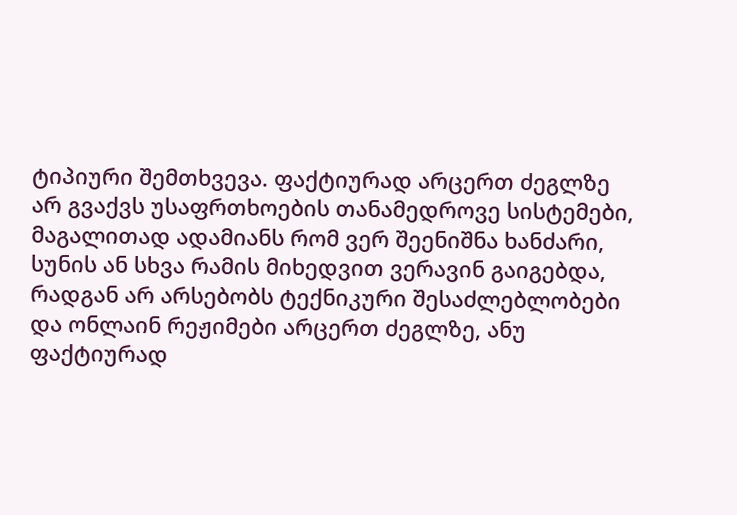ტიპიური შემთხვევა. ფაქტიურად არცერთ ძეგლზე არ გვაქვს უსაფრთხოების თანამედროვე სისტემები, მაგალითად ადამიანს რომ ვერ შეენიშნა ხანძარი, სუნის ან სხვა რამის მიხედვით ვერავინ გაიგებდა, რადგან არ არსებობს ტექნიკური შესაძლებლობები და ონლაინ რეჟიმები არცერთ ძეგლზე, ანუ ფაქტიურად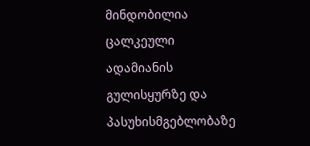მინდობილია ცალკეული ადამიანის გულისყურზე და პასუხისმგებლობაზე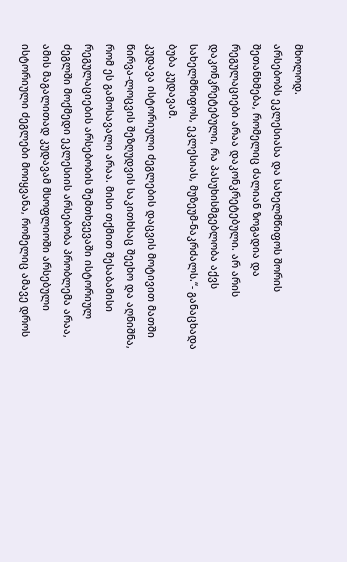მხოლოდ.
არსებობს ეკლესიასა და სახელმწიფოს შორის შეთანხმება, რომელიც ძალიან ზოგადია და რეგულაციები არაა დაკონკრეტებული. არ არის დაკონკრეტებული, რა პასუხისმგებლობა აქვს სახელმწიფოს, ეკლესიას, მუზეუმ-ნაკრძალს.“- განაცხადა ბუბა კუდავამ.
კუდავა ისტორიული ძეგლების დაცვის მოტივით მათში წირვა-ლოცვის შეზღუდვის საკითხსაც შეეხო და აღნიშნა, რომ ეს გამოსავალი არაა. მისი თქმით შესაბამისი რეგულაციების არსებობის შემთხვევაში ისტორიულ ძეგლში მოქმედი ეკლესიის არსებობა პრობლემა არაა, ამის მაგალითად კუდავამ მსოფლიოში არსებული ისტორიული ძეგლები მოიყვანა, რომელიც ამავე დროს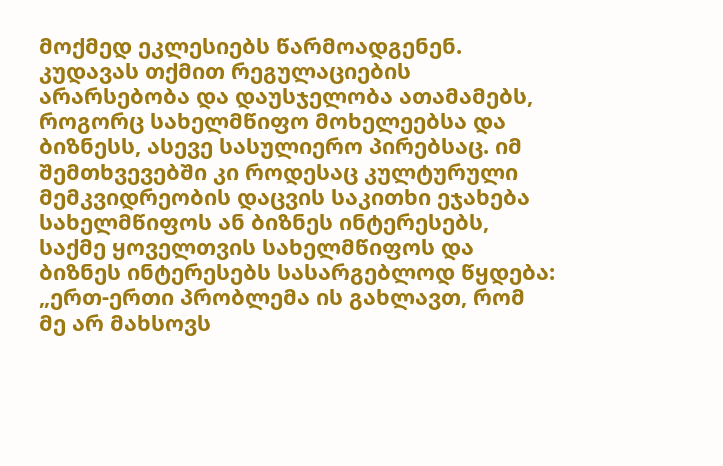მოქმედ ეკლესიებს წარმოადგენენ.
კუდავას თქმით რეგულაციების არარსებობა და დაუსჯელობა ათამამებს, როგორც სახელმწიფო მოხელეებსა და ბიზნესს, ასევე სასულიერო პირებსაც. იმ შემთხვევებში კი როდესაც კულტურული მემკვიდრეობის დაცვის საკითხი ეჯახება სახელმწიფოს ან ბიზნეს ინტერესებს, საქმე ყოველთვის სახელმწიფოს და ბიზნეს ინტერესებს სასარგებლოდ წყდება:
„ერთ-ერთი პრობლემა ის გახლავთ, რომ მე არ მახსოვს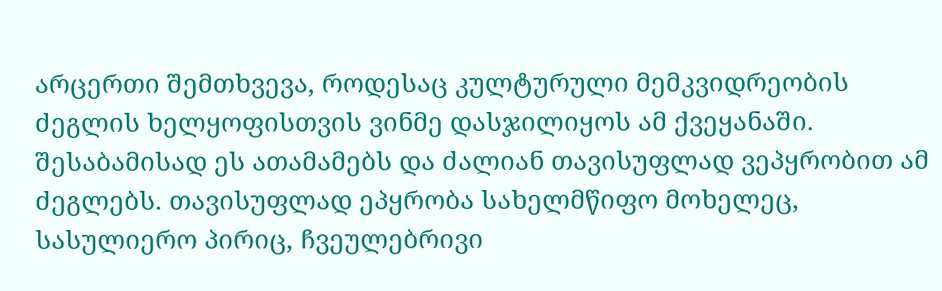არცერთი შემთხვევა, როდესაც კულტურული მემკვიდრეობის ძეგლის ხელყოფისთვის ვინმე დასჯილიყოს ამ ქვეყანაში. შესაბამისად ეს ათამამებს და ძალიან თავისუფლად ვეპყრობით ამ ძეგლებს. თავისუფლად ეპყრობა სახელმწიფო მოხელეც, სასულიერო პირიც, ჩვეულებრივი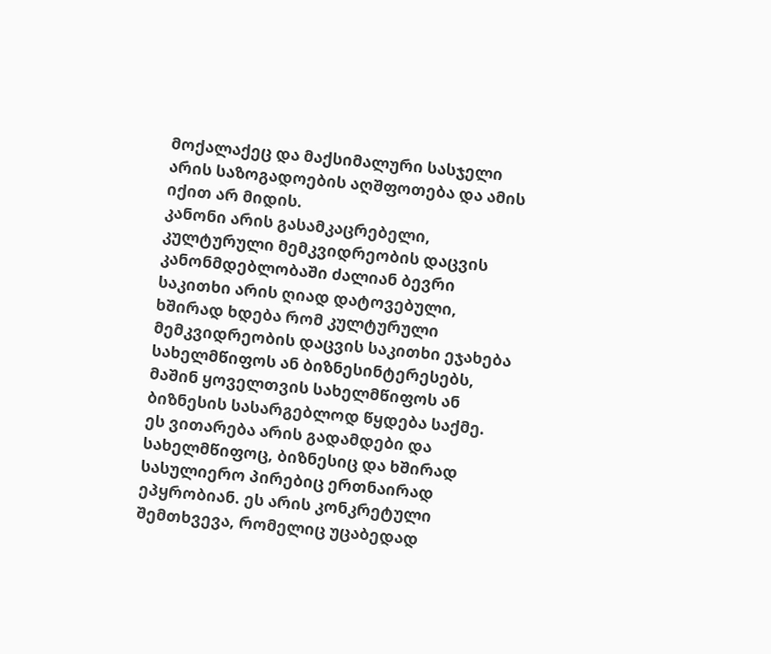მოქალაქეც და მაქსიმალური სასჯელი არის საზოგადოების აღშფოთება და ამის იქით არ მიდის.
კანონი არის გასამკაცრებელი, კულტურული მემკვიდრეობის დაცვის კანონმდებლობაში ძალიან ბევრი საკითხი არის ღიად დატოვებული, ხშირად ხდება რომ კულტურული მემკვიდრეობის დაცვის საკითხი ეჯახება სახელმწიფოს ან ბიზნესინტერესებს, მაშინ ყოველთვის სახელმწიფოს ან ბიზნესის სასარგებლოდ წყდება საქმე. ეს ვითარება არის გადამდები და სახელმწიფოც, ბიზნესიც და ხშირად სასულიერო პირებიც ერთნაირად ეპყრობიან. ეს არის კონკრეტული შემთხვევა, რომელიც უცაბედად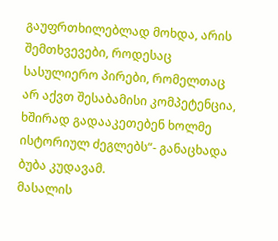გაუფრთხილებლად მოხდა, არის შემთხვევები, როდესაც სასულიერო პირები, რომელთაც არ აქვთ შესაბამისი კომპეტენცია, ხშირად გადააკეთებენ ხოლმე ისტორიულ ძეგლებს“- განაცხადა ბუბა კუდავამ.
მასალის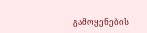გამოყენების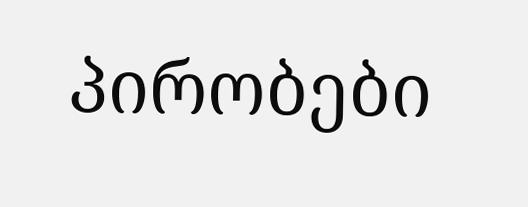პირობები